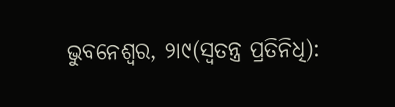ଭୁବନେଶ୍ୱର, ୨ା୯(ସ୍ୱତନ୍ତ୍ର ପ୍ରତିନିଧି):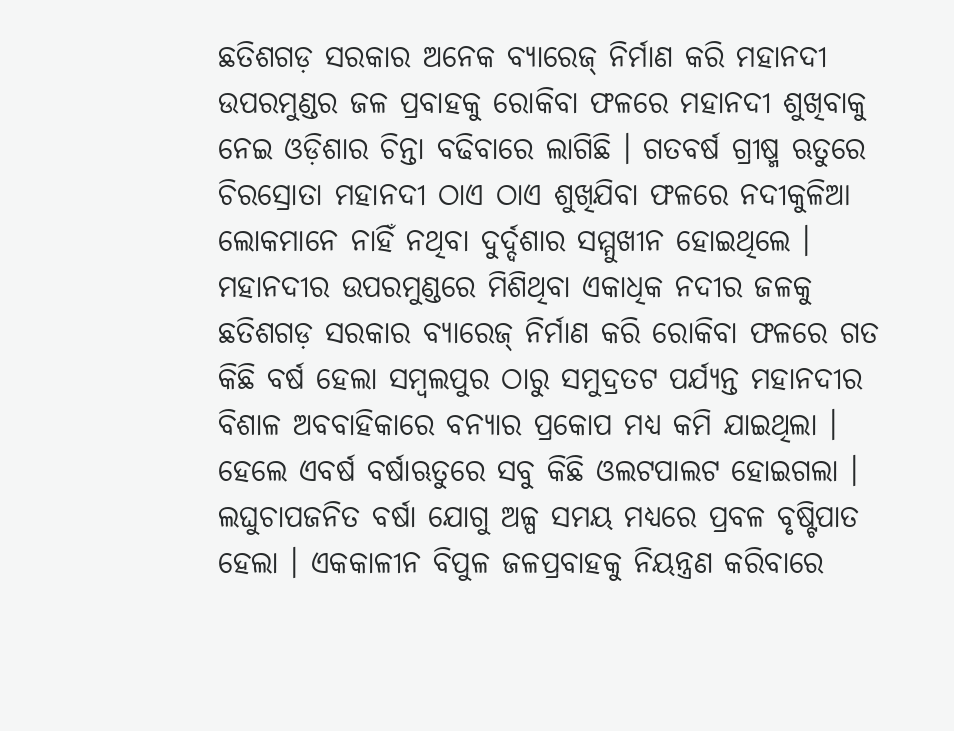ଛତିଶଗଡ଼ ସରକାର ଅନେକ ବ୍ୟାରେଜ୍ ନିର୍ମାଣ କରି ମହାନଦୀ ଉପରମୁଣ୍ଡର ଜଳ ପ୍ରବାହକୁ ରୋକିବା ଫଳରେ ମହାନଦୀ ଶୁଖିବାକୁ ନେଇ ଓଡ଼ିଶାର ଚିନ୍ତା ବଢିବାରେ ଲାଗିଛି । ଗତବର୍ଷ ଗ୍ରୀଷ୍ମ ଋତୁରେ ଚିରସ୍ରୋତା ମହାନଦୀ ଠାଏ ଠାଏ ଶୁଖିଯିବା ଫଳରେ ନଦୀକୁଳିଆ ଲୋକମାନେ ନାହିଁ ନଥିବା ଦୁର୍ଦ୍ଦଶାର ସମ୍ମୁଖୀନ ହୋଇଥିଲେ । ମହାନଦୀର ଉପରମୁଣ୍ଡରେ ମିଶିଥିବା ଏକାଧିକ ନଦୀର ଜଳକୁ ଛତିଶଗଡ଼ ସରକାର ବ୍ୟାରେଜ୍ ନିର୍ମାଣ କରି ରୋକିବା ଫଳରେ ଗତ କିଛି ବର୍ଷ ହେଲା ସମ୍ବଲପୁର ଠାରୁ ସମୁଦ୍ରତଟ ପର୍ଯ୍ୟନ୍ତ ମହାନଦୀର ବିଶାଳ ଅବବାହିକାରେ ବନ୍ୟାର ପ୍ରକୋପ ମଧ୍ୟ କମି ଯାଇଥିଲା ।
ହେଲେ ଏବର୍ଷ ବର୍ଷାଋତୁରେ ସବୁ କିଛି ଓଲଟପାଲଟ ହୋଇଗଲା । ଲଘୁଚାପଜନିତ ବର୍ଷା ଯୋଗୁ ଅଳ୍ପ ସମୟ ମଧ୍ୟରେ ପ୍ରବଳ ବୃଷ୍ଟିପାତ ହେଲା । ଏକକାଳୀନ ବିପୁଳ ଜଳପ୍ରବାହକୁ ନିୟନ୍ତ୍ରଣ କରିବାରେ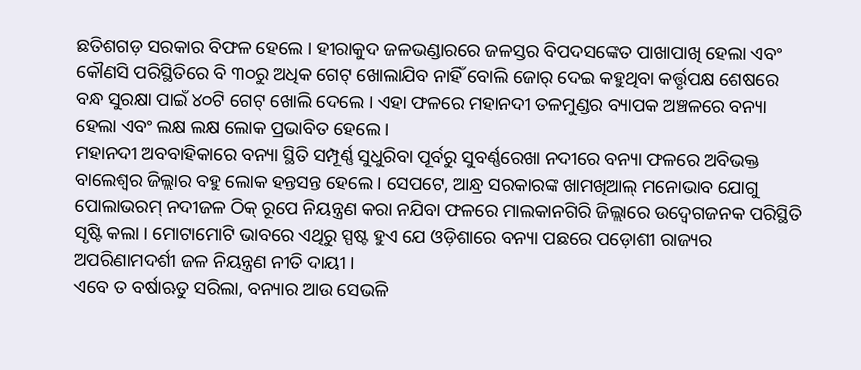ଛତିଶଗଡ଼ ସରକାର ବିଫଳ ହେଲେ । ହୀରାକୁଦ ଜଳଭଣ୍ଡାରରେ ଜଳସ୍ତର ବିପଦସଙ୍କେତ ପାଖାପାଖି ହେଲା ଏବଂ କୌଣସି ପରିସ୍ଥିତିରେ ବି ୩୦ରୁ ଅଧିକ ଗେଟ୍ ଖୋଲାଯିବ ନାହିଁ ବୋଲି ଜୋର୍ ଦେଇ କହୁଥିବା କର୍ତ୍ତୃପକ୍ଷ ଶେଷରେ ବନ୍ଧ ସୁରକ୍ଷା ପାଇଁ ୪୦ଟି ଗେଟ୍ ଖୋଲି ଦେଲେ । ଏହା ଫଳରେ ମହାନଦୀ ତଳମୁଣ୍ଡର ବ୍ୟାପକ ଅଞ୍ଚଳରେ ବନ୍ୟା ହେଲା ଏବଂ ଲକ୍ଷ ଲକ୍ଷ ଲୋକ ପ୍ରଭାବିତ ହେଲେ ।
ମହାନଦୀ ଅବବାହିକାରେ ବନ୍ୟା ସ୍ଥିତି ସମ୍ପୂର୍ଣ୍ଣ ସୁଧୁରିବା ପୂର୍ବରୁ ସୁବର୍ଣ୍ଣରେଖା ନଦୀରେ ବନ୍ୟା ଫଳରେ ଅବିଭକ୍ତ ବାଲେଶ୍ୱର ଜିଲ୍ଲାର ବହୁ ଲୋକ ହନ୍ତସନ୍ତ ହେଲେ । ସେପଟେ, ଆନ୍ଧ୍ର ସରକାରଙ୍କ ଖାମଖିଆଲ୍ ମନୋଭାବ ଯୋଗୁ ପୋଲାଭରମ୍ ନଦୀଜଳ ଠିକ୍ ରୂପେ ନିୟନ୍ତ୍ରଣ କରା ନଯିବା ଫଳରେ ମାଲକାନଗିରି ଜିଲ୍ଲାରେ ଉଦ୍ବେଗଜନକ ପରିସ୍ଥିତି ସୃଷ୍ଟି କଲା । ମୋଟାମୋଟି ଭାବରେ ଏଥିରୁ ସ୍ପଷ୍ଟ ହୁଏ ଯେ ଓଡ଼ିଶାରେ ବନ୍ୟା ପଛରେ ପଡ଼ୋଶୀ ରାଜ୍ୟର ଅପରିଣାମଦର୍ଶୀ ଜଳ ନିୟନ୍ତ୍ରଣ ନୀତି ଦାୟୀ ।
ଏବେ ତ ବର୍ଷାଋତୁ ସରିଲା, ବନ୍ୟାର ଆଉ ସେଭଳି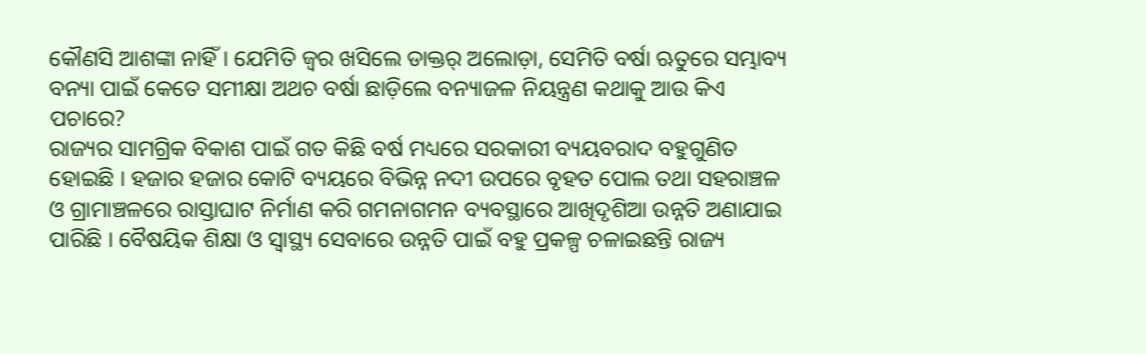କୌଣସି ଆଶଙ୍କା ନାହିଁ । ଯେମିତି ଜ୍ୱର ଖସିଲେ ଡାକ୍ତର୍ ଅଲୋଡ଼ା, ସେମିତି ବର୍ଷା ଋତୁରେ ସମ୍ଭାବ୍ୟ ବନ୍ୟା ପାଇଁ କେତେ ସମୀକ୍ଷା ଅଥଚ ବର୍ଷା ଛାଡ଼ିଲେ ବନ୍ୟାଜଳ ନିୟନ୍ତ୍ରଣ କଥାକୁ ଆଉ କିଏ ପଚାରେ?
ରାଜ୍ୟର ସାମଗ୍ରିକ ବିକାଶ ପାଇଁ ଗତ କିଛି ବର୍ଷ ମଧ୍ୟରେ ସରକାରୀ ବ୍ୟୟବରାଦ ବହୁଗୁଣିତ ହୋଇଛି । ହଜାର ହଜାର କୋଟି ବ୍ୟୟରେ ବିଭିନ୍ନ ନଦୀ ଉପରେ ବୃହତ ପୋଲ ତଥା ସହରାଞ୍ଚଳ ଓ ଗ୍ରାମାଞ୍ଚଳରେ ରାସ୍ତାଘାଟ ନିର୍ମାଣ କରି ଗମନାଗମନ ବ୍ୟବସ୍ଥାରେ ଆଖିଦୃଶିଆ ଉନ୍ନତି ଅଣାଯାଇ ପାରିଛି । ବୈଷୟିକ ଶିକ୍ଷା ଓ ସ୍ୱାସ୍ଥ୍ୟ ସେବାରେ ଉନ୍ନତି ପାଇଁ ବହୁ ପ୍ରକଳ୍ପ ଚଳାଇଛନ୍ତି ରାଜ୍ୟ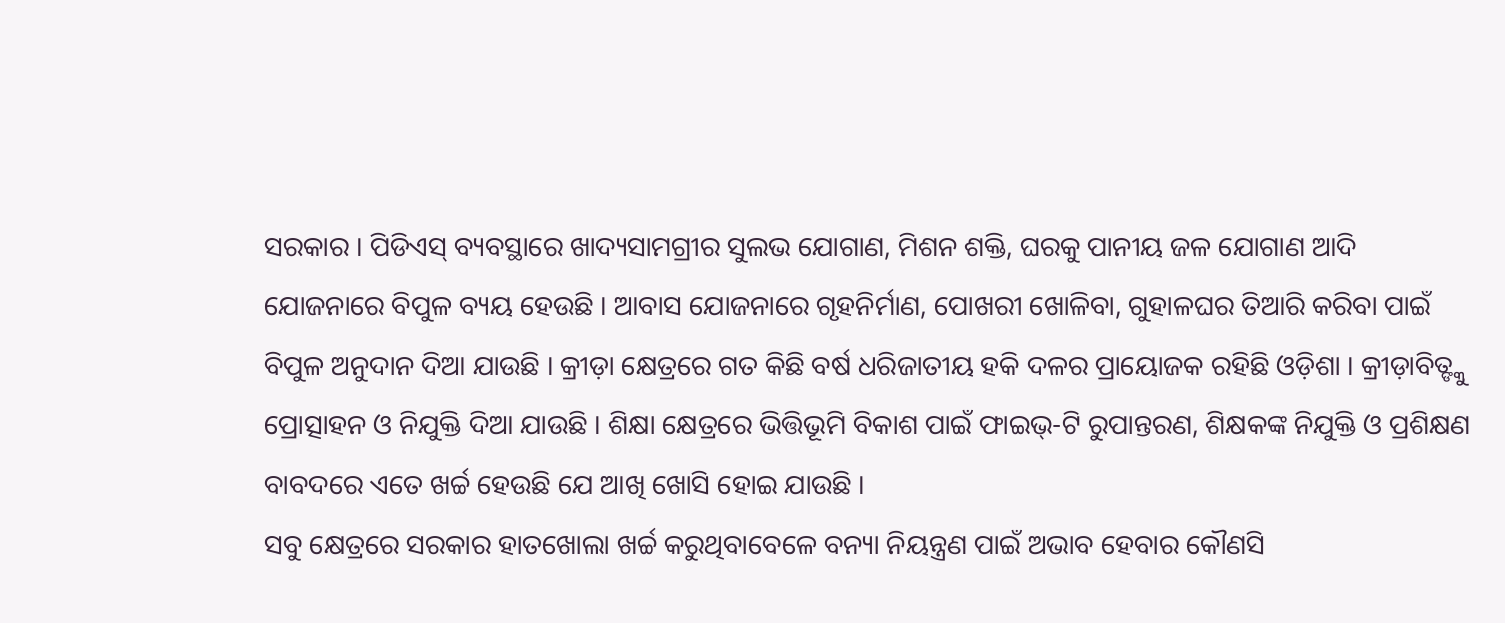ସରକାର । ପିଡିଏସ୍ ବ୍ୟବସ୍ଥାରେ ଖାଦ୍ୟସାମଗ୍ରୀର ସୁଲଭ ଯୋଗାଣ, ମିଶନ ଶକ୍ତି, ଘରକୁ ପାନୀୟ ଜଳ ଯୋଗାଣ ଆଦି ଯୋଜନାରେ ବିପୁଳ ବ୍ୟୟ ହେଉଛି । ଆବାସ ଯୋଜନାରେ ଗୃହନିର୍ମାଣ, ପୋଖରୀ ଖୋଳିବା, ଗୁହାଳଘର ତିଆରି କରିବା ପାଇଁ ବିପୁଳ ଅନୁଦାନ ଦିଆ ଯାଉଛି । କ୍ରୀଡ଼ା କ୍ଷେତ୍ରରେ ଗତ କିଛି ବର୍ଷ ଧରିଜାତୀୟ ହକି ଦଳର ପ୍ରାୟୋଜକ ରହିଛି ଓଡ଼ିଶା । କ୍ରୀଡ଼ାବିତ୍ଙ୍କୁ ପ୍ରୋତ୍ସାହନ ଓ ନିଯୁକ୍ତି ଦିଆ ଯାଉଛି । ଶିକ୍ଷା କ୍ଷେତ୍ରରେ ଭିତ୍ତିଭୂମି ବିକାଶ ପାଇଁ ଫାଇଭ୍-ଟି ରୁପାନ୍ତରଣ, ଶିକ୍ଷକଙ୍କ ନିଯୁକ୍ତି ଓ ପ୍ରଶିକ୍ଷଣ ବାବଦରେ ଏତେ ଖର୍ଚ୍ଚ ହେଉଛି ଯେ ଆଖି ଖୋସି ହୋଇ ଯାଉଛି ।
ସବୁ କ୍ଷେତ୍ରରେ ସରକାର ହାତଖୋଲା ଖର୍ଚ୍ଚ କରୁଥିବାବେଳେ ବନ୍ୟା ନିୟନ୍ତ୍ରଣ ପାଇଁ ଅଭାବ ହେବାର କୌଣସି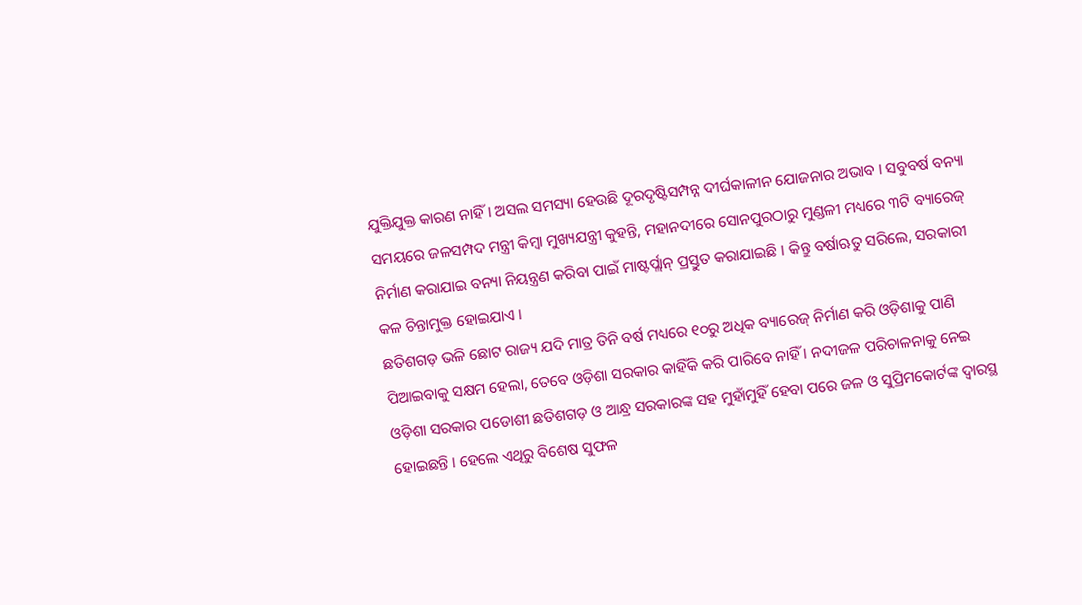ଯୁକ୍ତିଯୁକ୍ତ କାରଣ ନାହିଁ । ଅସଲ ସମସ୍ୟା ହେଉଛି ଦୂରଦୃଷ୍ଟିସମ୍ପନ୍ନ ଦୀର୍ଘକାଳୀନ ଯୋଜନାର ଅଭାବ । ସବୁବର୍ଷ ବନ୍ୟା ସମୟରେ ଜଳସମ୍ପଦ ମନ୍ତ୍ରୀ କିମ୍ବା ମୁଖ୍ୟଯନ୍ତ୍ରୀ କୁହନ୍ତି, ମହାନଦୀରେ ସୋନପୁରଠାରୁ ମୁଣ୍ଡଳୀ ମଧ୍ୟରେ ୩ଟି ବ୍ୟାରେଜ୍ ନିର୍ମାଣ କରାଯାଇ ବନ୍ୟା ନିୟନ୍ତ୍ରଣ କରିବା ପାଇଁ ମାଷ୍ଟର୍ପ୍ଲାନ୍ ପ୍ରସ୍ତୁତ କରାଯାଇଛି । କିନ୍ତୁ ବର୍ଷାଋତୁ ସରିଲେ, ସରକାରୀ କଳ ଚିନ୍ତାମୁକ୍ତ ହୋଇଯାଏ ।
ଛତିଶଗଡ଼ ଭଳି ଛୋଟ ରାଜ୍ୟ ଯଦି ମାତ୍ର ତିନି ବର୍ଷ ମଧ୍ୟରେ ୧୦ରୁ ଅଧିକ ବ୍ୟାରେଜ୍ ନିର୍ମାଣ କରି ଓଡ଼ିଶାକୁ ପାଣି ପିଆଇବାକୁ ସକ୍ଷମ ହେଲା, ତେବେ ଓଡ଼ିଶା ସରକାର କାହିଁକି କରି ପାରିବେ ନାହିଁ । ନଦୀଜଳ ପରିଚାଳନାକୁ ନେଇ ଓଡ଼ିଶା ସରକାର ପଡୋଶୀ ଛତିଶଗଡ଼ ଓ ଆନ୍ଧ୍ର ସରକାରଙ୍କ ସହ ମୁହାଁମୁହିଁ ହେବା ପରେ ଜଳ ଓ ସୁପ୍ରିମକୋର୍ଟଙ୍କ ଦ୍ୱାରସ୍ଥ ହୋଇଛନ୍ତି । ହେଲେ ଏଥିରୁ ବିଶେଷ ସୁଫଳ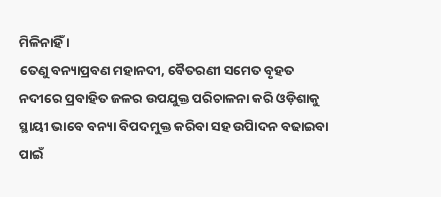ମିଳିନାହିଁ ।
ତେଣୁ ବନ୍ୟାପ୍ରବଣ ମହାନଦୀ, ବୈତରଣୀ ସମେତ ବୃହତ ନଦୀରେ ପ୍ରବାହିତ ଜଳର ଉପଯୁକ୍ତ ପରିଚାଳନା କରି ଓଡ଼ିଶାକୁ ସ୍ଥାୟୀ ଭାବେ ବନ୍ୟା ବିପଦମୁକ୍ତ କରିବା ସହ ଉପିାଦନ ବଢାଇବା ପାଇଁ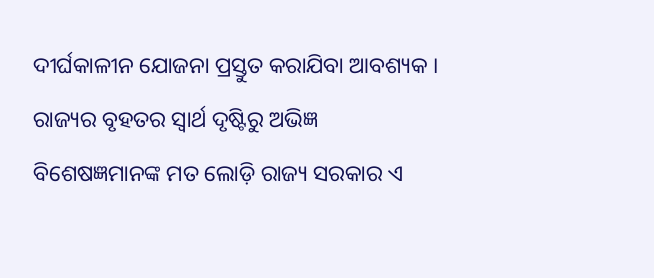ଦୀର୍ଘକାଳୀନ ଯୋଜନା ପ୍ରସ୍ତୁତ କରାଯିବା ଆବଶ୍ୟକ ।
ରାଜ୍ୟର ବୃହତର ସ୍ୱାର୍ଥ ଦୃଷ୍ଟିରୁ ଅଭିଜ୍ଞ ବିଶେଷଜ୍ଞମାନଙ୍କ ମତ ଲୋଡ଼ି ରାଜ୍ୟ ସରକାର ଏ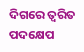ଦିଗରେ ତ୍ୱରିତ ପଦକ୍ଷେପ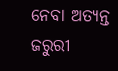ନେବା ଅତ୍ୟନ୍ତ ଜରୁରୀ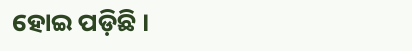ହୋଇ ପଡ଼ିଛି ।